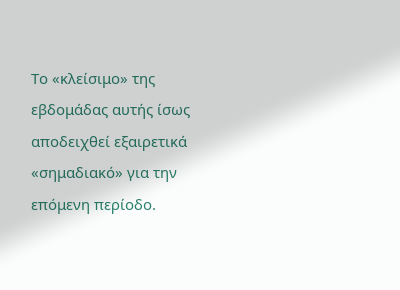Το «κλείσιμο» της εβδομάδας αυτής ίσως αποδειχθεί εξαιρετικά «σημαδιακό» για την επόμενη περίοδο.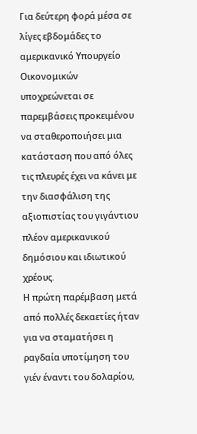Για δεύτερη φορά μέσα σε λίγες εβδομάδες το αμερικανικό Υπουργείο Οικονομικών υποχρεώνεται σε παρεμβάσεις προκειμένου να σταθεροποιήσει μια κατάσταση που από όλες τις πλευρές έχει να κάνει με την διασφάλιση της αξιοπιστίας του γιγάντιου πλέον αμερικανικού δημόσιου και ιδιωτικού χρέους.
Η πρώτη παρέμβαση μετά από πολλές δεκαετίες ήταν για να σταματήσει η ραγδαία υποτίμηση του γιέν έναντι του δολαρίου,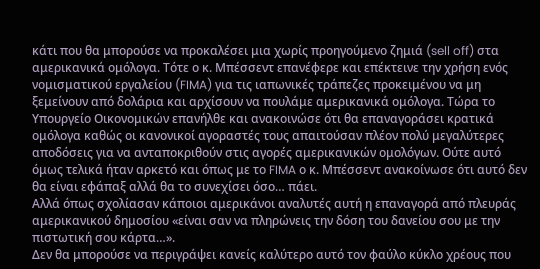κάτι που θα μπορούσε να προκαλέσει μια χωρίς προηγούμενο ζημιά (sell off) στα αμερικανικά ομόλογα. Τότε ο κ. Μπέσσεντ επανέφερε και επέκτεινε την χρήση ενός νομισματικού εργαλείου (FIMA) για τις ιαπωνικές τράπεζες προκειμένου να μη ξεμείνουν από δολάρια και αρχίσουν να πουλάμε αμερικανικά ομόλογα. Τώρα το Υπουργείο Οικονομικών επανήλθε και ανακοινώσε ότι θα επαναγοράσει κρατικά ομόλογα καθώς οι κανονικοί αγοραστές τους απαιτούσαν πλέον πολύ μεγαλύτερες αποδόσεις για να ανταποκριθούν στις αγορές αμερικανικών ομολόγων. Ούτε αυτό όμως τελικά ήταν αρκετό και όπως με το FIMA ο κ. Μπέσσεντ ανακοίνωσε ότι αυτό δεν θα είναι εφάπαξ αλλά θα το συνεχίσει όσο… πάει.
Αλλά όπως σχολίασαν κάποιοι αμερικάνοι αναλυτές αυτή η επαναγορά από πλευράς αμερικανικού δημοσίου «είναι σαν να πληρώνεις την δόση του δανείου σου με την πιστωτική σου κάρτα…».
Δεν θα μπορούσε να περιγράψει κανείς καλύτερο αυτό τον φαύλο κύκλο χρέους που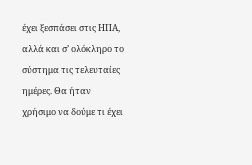έχει ξεσπάσει στις ΗΠΑ, αλλά και σ’ ολόκληρο το σύστημα τις τελευταίες ημέρες. Θα ήταν χρήσιμο να δούμε τι έχει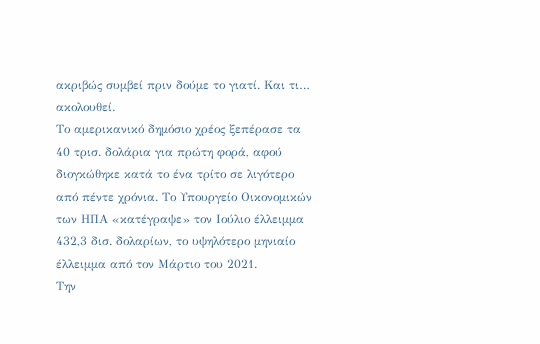ακριβώς συμβεί πριν δούμε το γιατί. Και τι… ακολουθεί.
Το αμερικανικό δημόσιο χρέος ξεπέρασε τα 40 τρισ. δολάρια για πρώτη φορά, αφού διογκώθηκε κατά το ένα τρίτο σε λιγότερο από πέντε χρόνια. Το Υπουργείο Οικονομικών των ΗΠΑ «κατέγραψε» τον Ιούλιο έλλειμμα 432,3 δισ. δολαρίων, το υψηλότερο μηνιαίο έλλειμμα από τον Μάρτιο του 2021.
Την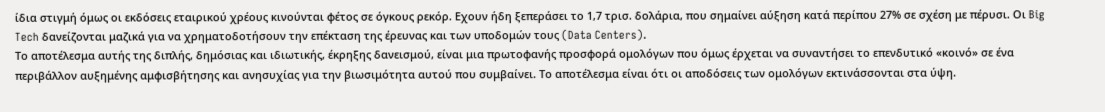ίδια στιγμή όμως οι εκδόσεις εταιρικού χρέους κινούνται φέτος σε όγκους ρεκόρ. Εχουν ήδη ξεπεράσει το 1,7 τρισ. δολάρια, που σημαίνει αύξηση κατά περίπου 27% σε σχέση με πέρυσι. Οι Big Tech δανείζονται μαζικά για να χρηματοδοτήσουν την επέκταση της έρευνας και των υποδομών τους (Data Centers).
Το αποτέλεσμα αυτής της διπλής, δημόσιας και ιδιωτικής, έκρηξης δανεισμού, είναι μια πρωτοφανής προσφορά ομολόγων που όμως έρχεται να συναντήσει το επενδυτικό «κοινό» σε ένα περιβάλλον αυξημένης αμφισβήτησης και ανησυχίας για την βιωσιμότητα αυτού που συμβαίνει. Το αποτέλεσμα είναι ότι οι αποδόσεις των ομολόγων εκτινάσσονται στα ύψη.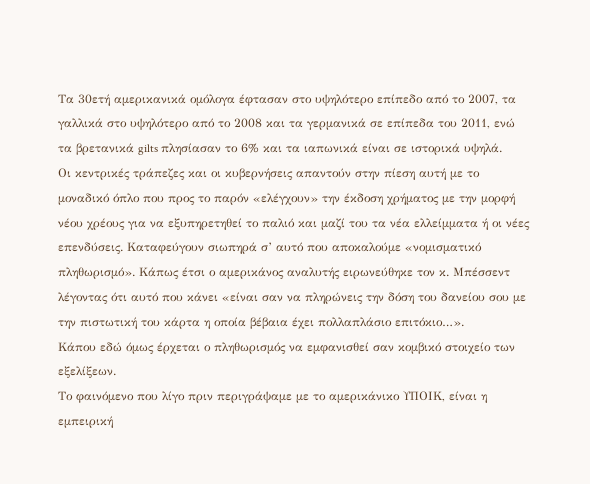Τα 30ετή αμερικανικά ομόλογα έφτασαν στο υψηλότερο επίπεδο από το 2007, τα γαλλικά στο υψηλότερο από το 2008 και τα γερμανικά σε επίπεδα του 2011, ενώ τα βρετανικά gilts πλησίασαν το 6% και τα ιαπωνικά είναι σε ιστορικά υψηλά.
Οι κεντρικές τράπεζες και οι κυβερνήσεις απαντούν στην πίεση αυτή με το μοναδικό όπλο που προς το παρόν «ελέγχουν» την έκδοση χρήματος με την μορφή νέου χρέους για να εξυπηρετηθεί το παλιό και μαζί του τα νέα ελλείμματα ή οι νέες επενδύσεις. Καταφεύγουν σιωπηρά σ’ αυτό που αποκαλούμε «νομισματικό πληθωρισμό». Κάπως έτσι ο αμερικάνος αναλυτής ειρωνεύθηκε τον κ. Μπέσσεντ λέγοντας ότι αυτό που κάνει «είναι σαν να πληρώνεις την δόση του δανείου σου με την πιστωτική του κάρτα η οποία βέβαια έχει πολλαπλάσιο επιτόκιο…».
Κάπου εδώ όμως έρχεται ο πληθωρισμός να εμφανισθεί σαν κομβικό στοιχείο των εξελίξεων.
Το φαινόμενο που λίγο πριν περιγράψαμε με το αμερικάνικο ΥΠΟΙΚ, είναι η εμπειρική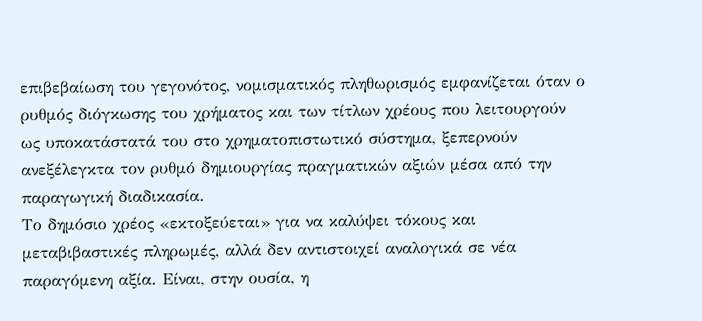επιβεβαίωση του γεγονότος, νομισματικός πληθωρισμός εμφανίζεται όταν ο ρυθμός διόγκωσης του χρήματος και των τίτλων χρέους που λειτουργούν ως υποκατάστατά του στο χρηματοπιστωτικό σύστημα, ξεπερνούν ανεξέλεγκτα τον ρυθμό δημιουργίας πραγματικών αξιών μέσα από την παραγωγική διαδικασία.
Το δημόσιο χρέος «εκτοξεύεται» για να καλύψει τόκους και μεταβιβαστικές πληρωμές, αλλά δεν αντιστοιχεί αναλογικά σε νέα παραγόμενη αξία. Είναι, στην ουσία, η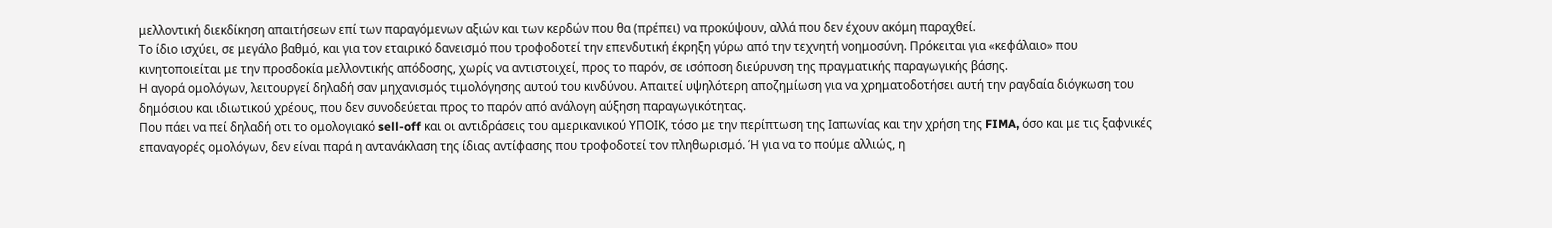μελλοντική διεκδίκηση απαιτήσεων επί των παραγόμενων αξιών και των κερδών που θα (πρέπει) να προκύψουν, αλλά που δεν έχουν ακόμη παραχθεί.
Το ίδιο ισχύει, σε μεγάλο βαθμό, και για τον εταιρικό δανεισμό που τροφοδοτεί την επενδυτική έκρηξη γύρω από την τεχνητή νοημοσύνη. Πρόκειται για «κεφάλαιο» που κινητοποιείται με την προσδοκία μελλοντικής απόδοσης, χωρίς να αντιστοιχεί, προς το παρόν, σε ισόποση διεύρυνση της πραγματικής παραγωγικής βάσης.
Η αγορά ομολόγων, λειτουργεί δηλαδή σαν μηχανισμός τιμολόγησης αυτού του κινδύνου. Απαιτεί υψηλότερη αποζημίωση για να χρηματοδοτήσει αυτή την ραγδαία διόγκωση του δημόσιου και ιδιωτικού χρέους, που δεν συνοδεύεται προς το παρόν από ανάλογη αύξηση παραγωγικότητας.
Που πάει να πεί δηλαδή οτι το ομολογιακό sell-off και οι αντιδράσεις του αμερικανικού ΥΠΟΙΚ, τόσο με την περίπτωση της Ιαπωνίας και την χρήση της FIMA, όσο και με τις ξαφνικές επαναγορές ομολόγων, δεν είναι παρά η αντανάκλαση της ίδιας αντίφασης που τροφοδοτεί τον πληθωρισμό. Ή για να το πούμε αλλιώς, η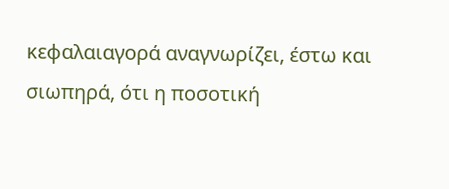κεφαλαιαγορά αναγνωρίζει, έστω και σιωπηρά, ότι η ποσοτική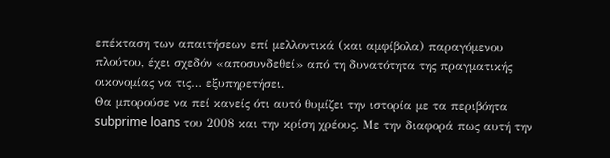επέκταση των απαιτήσεων επί μελλοντικά (και αμφίβολα) παραγόμενου πλούτου, έχει σχεδόν «αποσυνδεθεί» από τη δυνατότητα της πραγματικής οικονομίας να τις… εξυπηρετήσει.
Θα μπορούσε να πεί κανείς ότι αυτό θυμίζει την ιστορία με τα περιβόητα subprime loans του 2008 και την κρίση χρέους. Με την διαφορά πως αυτή την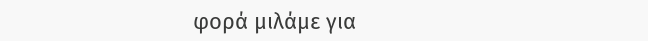φορά μιλάμε για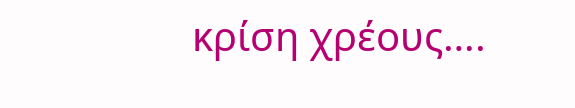κρίση χρέους….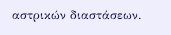αστρικών διαστάσεων.